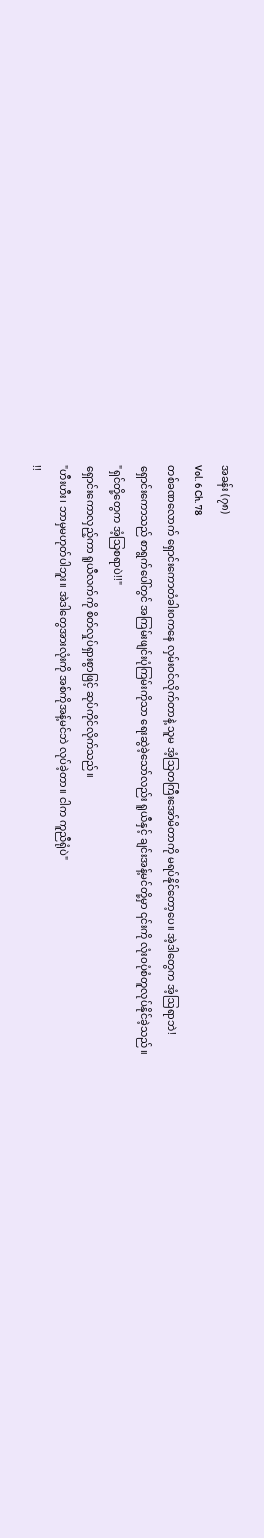အခန်း (၇၈)
Vol. 6 Ch. 78
တစ်ခဏလောက် ရှောင်းကောတံခါးဝကနေ လှမ်းဝင်လိုက်တာနဲ့ သူမ အံ့သြတကြီးအော်မိတာကို မရပ်နိုင်တော့ပေ။ အဲ့ဒါတွေက အံ့ဩရာဘဲ!
ရှောင်းကောသည် စာရွက်ပေါ်တွင် အကြမ်းဖျင်းပုံကြမ်းကိုသာ ရေးဆွဲခဲ့သော်လည်း ရူယီနှင့် ချင်းအန့်မင်တို့မှာ ၎င်းကို လုံးဝပုံစံတူလုပ်နိုင်ခဲ့သည်။
"ရှင်တို့တွေက အံ့သြစရာပဲ!!"
ရှောင်းကောလှည့်ကာ ရူယီလက်ကို စိတ်လှုပ်ရှားစွာဖြင့် ဆုပ်ကိုင်လိုက်သည်။
"ဟီးဟီး၊ ဘာမှမဟုတ်ပါဘူး။ အဲဒါတွေအားလုံးကို အစ်ကိုအန့်မင်ဘဲ လုပ်ခဲ့တာ။ ငါက ကူညီရုံပဲ"
!!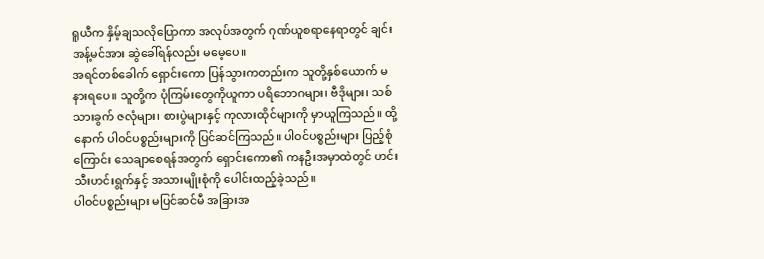ရူယီက နှိမ့်ချသလိုပြောကာ အလုပ်အတွက် ဂုဏ်ယူစရာနေရာတွင် ချင်းအန့်မင်အား ဆွဲခေါ်ရန်လည်း မမေ့ပေ။
အရင်တစ်ခေါက် ရှောင်းကော ပြန်သွားကတည်းက သူတို့နှစ်ယောက် မနားရပေ။ သူတို့က ပုံကြမ်းတွေကိုယူကာ ပရိဘောဂများ၊ ဗီဒိုများ၊ သစ်သားခွက် ဇလုံများ၊ စားပွဲများနှင့် ကုလားထိုင်များကို မှာယူကြသည်။ ထို့နောက် ပါဝင်ပစ္စည်းများကို ပြင်ဆင်ကြသည်။ ပါဝင်ပစ္စည်းများ ပြည့်စုံကြောင်း သေချာစေရန်အတွက် ရှောင်းကော၏ ကနဦးအမှာထဲတွင် ဟင်းသီးဟင်းရွက်နှင့် အသားမျိုးစုံကို ပေါင်းထည့်ခဲ့သည်။
ပါဝင်ပစ္စည်းများ မပြင်ဆင်မီ အခြားအ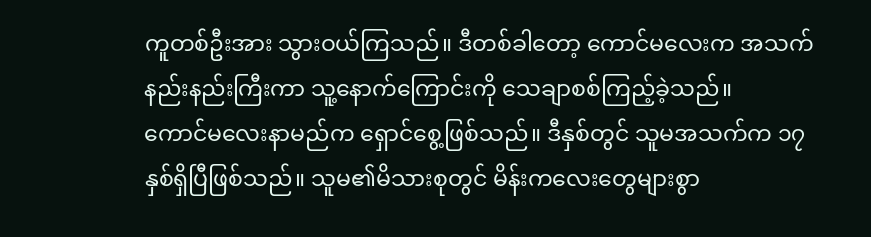ကူတစ်ဦးအား သွားဝယ်ကြသည်။ ဒီတစ်ခါတော့ ကောင်မလေးက အသက်နည်းနည်းကြီးကာ သူ့နောက်ကြောင်းကို သေချာစစ်ကြည့်ခဲ့သည်။
ကောင်မလေးနာမည်က ရှောင်စွေ့ဖြစ်သည်။ ဒီနှစ်တွင် သူမအသက်က ၁၇ နှစ်ရှိပြီဖြစ်သည်။ သူမ၏မိသားစုတွင် မိန်းကလေးတွေများစွာ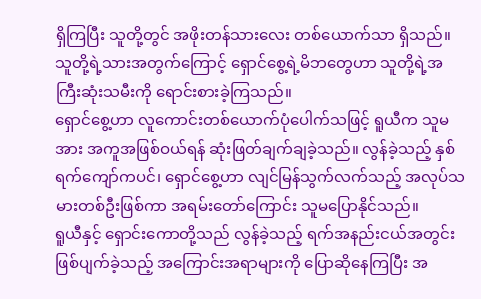ရှိကြပြီး သူတို့တွင် အဖိုးတန်သားလေး တစ်ယောက်သာ ရှိသည်။ သူတို့ရဲ့သားအတွက်ကြောင့် ရှောင်စွေ့ရဲ့မိဘတွေဟာ သူတို့ရဲ့အကြီးဆုံးသမီးကို ရောင်းစားခဲ့ကြသည်။
ရှောင်စွေ့ဟာ လူကောင်းတစ်ယောက်ပုံပေါက်သဖြင့် ရူယီက သူမအား အကူအဖြစ်ဝယ်ရန် ဆုံးဖြတ်ချက်ချခဲ့သည်။ လွန်ခဲ့သည့် နှစ်ရက်ကျော်ကပင်၊ ရှောင်စွေ့ဟာ လျင်မြန်သွက်လက်သည့် အလုပ်သမားတစ်ဦးဖြစ်ကာ အရမ်းတော်ကြောင်း သူမပြောနိုင်သည်။
ရူယီနှင့် ရှောင်းကောတို့သည် လွန်ခဲ့သည့် ရက်အနည်းငယ်အတွင်း ဖြစ်ပျက်ခဲ့သည့် အကြောင်းအရာများကို ပြောဆိုနေကြပြီး အ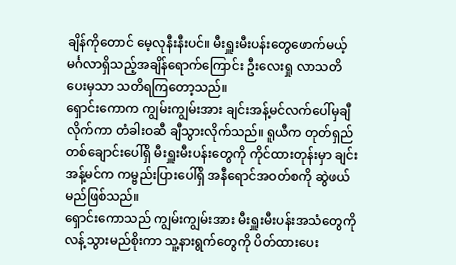ချိန်ကိုတောင် မေ့လုနီးနီးပင်။ မီးရှူးမီးပန်းတွေဖောက်မယ့် မင်္ဂလာရှိသည့်အချိန်ရောက်ကြောင်း ဦးလေးရှု လာသတိပေးမှသာ သတိရကြတော့သည်။
ရှောင်းကောက ကျွမ်းကျွမ်းအား ချင်းအန့်မင်လက်ပေါ်မှချီလိုက်ကာ တံခါးဝဆီ ချီသွားလိုက်သည်။ ရူယီက တုတ်ရှည်တစ်ချောင်းပေါ်ရှိ မီးရှူးမီးပန်းတွေကို ကိုင်ထားတုန်းမှာ ချင်းအန့်မင်က ကမ္ဗည်းပြားပေါ်ရှိ အနီရောင်အဝတ်စကို ဆွဲဖယ်မည်ဖြစ်သည်။
ရှောင်းကောသည် ကျွမ်းကျွမ်းအား မီးရှူးမီးပန်းအသံတွေကို လန့်သွားမည်စိုးကာ သူ့နားရွက်တွေကို ပိတ်ထားပေး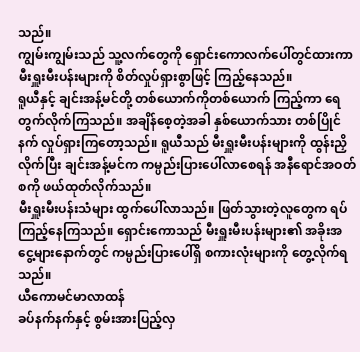သည်။
ကျွမ်းကျွမ်းသည် သူ့လက်တွေကို ရှောင်းကောလက်ပေါ်တွင်ထားကာ မီးရှူးမီးပန်းများကို စိတ်လှုပ်ရှားစွာဖြင့် ကြည့်နေသည်။
ရူယီနှင့် ချင်းအန့်မင်တို့ တစ်ယောက်ကိုတစ်ယောက် ကြည့်ကာ ရေတွက်လိုက်ကြသည်။ အချိန်စေ့တဲ့အခါ နှစ်ယောက်သား တစ်ပြိုင်နက် လှုပ်ရှားကြတော့သည်။ ရူယီသည် မီးရှူးမီးပန်းများကို ထွန်းညှိလိုက်ပြီး ချင်းအန့်မင်က ကမ္ပည်းပြားပေါ်လာစေရန် အနီရောင်အဝတ်စကို ဖယ်ထုတ်လိုက်သည်။
မီးရှူးမီးပန်းသံများ ထွက်ပေါ်လာသည်။ ဖြတ်သွားတဲ့လူတွေက ရပ်ကြည့်နေကြသည်။ ရှောင်းကောသည် မီးရှူးမီးပန်းများ၏ အခိုးအငွေ့များနောက်တွင် ကမ္ပည်းပြားပေါ်ရှိ စကားလုံးများကို တွေ့လိုက်ရသည်။
ယီကောမင်မာလာထန်
ခပ်နက်နက်နှင့် စွမ်းအားပြည့်လှ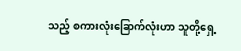သည့် စကားလုံးခြောက်လုံးဟာ သူတို့ရှေ့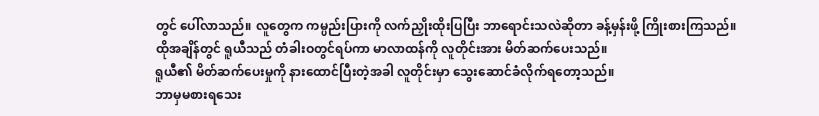တွင် ပေါ်လာသည်။ လူတွေက ကမ္ပည်းပြားကို လက်ညှိုးထိုးပြပြီး ဘာရောင်းသလဲဆိုတာ ခန့်မှန်းဖို့ ကြိုးစားကြသည်။
ထိုအချိန်တွင် ရူယီသည် တံခါးဝတွင်ရပ်ကာ မာလာထန်ကို လူတိုင်းအား မိတ်ဆက်ပေးသည်။
ရူယီ၏ မိတ်ဆက်ပေးမှုကို နားထောင်ပြီးတဲ့အခါ လူတိုင်းမှာ သွေးဆောင်ခံလိုက်ရတော့သည်။
ဘာမှမစားရသေး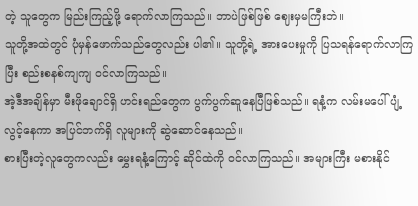တဲ့ သူတွေက မြည်းကြည့်ဖို့ ရောက်လာကြသည်။ ဘာပဲဖြစ်ဖြစ် ဈေးမှမကြီးဘဲ။
သူတို့အထဲတွင် ပုံမှန်ဖောက်သည်တွေလည်း ပါ၏။ သူတို့ရဲ့ အားပေးမှုကို ပြသရန်ရောက်လာကြပြီး စည်းစနစ်ကျကျ ဝင်လာကြသည်။
အဲ့ဒီအချိန်မှာ မီးဖိုချောင်ရှိ ဟင်းရည်တွေက ပွက်ပွက်ဆူနေပြီဖြစ်သည်။ ရနံ့က လမ်းမပေါ် ပျံ့လွင့်နေကာ အပြင်ဘက်ရှိ လူများကို ဆွဲဆောင်နေသည်။
စားပြီးတဲ့လူတွေကလည်း မွှေးရနံ့ကြောင့် ဆိုင်ထဲကို ၀င်လာကြသည်။ အများကြီး မစားနိုင်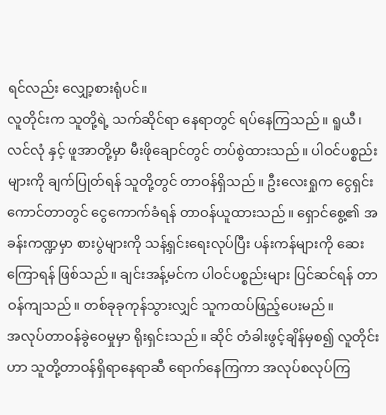ရင်လည်း လျှော့စားရုံပင်။
လူတိုင်းက သူတို့ရဲ့ သက်ဆိုင်ရာ နေရာတွင် ရပ်နေကြသည်။ ရူယီ၊ လင်လုံ နှင့် ဖူအာတို့မှာ မီးဖိုချောင်တွင် တပ်စွဲထားသည်။ ပါဝင်ပစ္စည်းများကို ချက်ပြုတ်ရန် သူတို့တွင် တာဝန်ရှိသည်။ ဦးလေးရှုက ငွေရှင်းကောင်တာတွင် ငွေကောက်ခံရန် တာဝန်ယူထားသည်။ ရှောင်စွေ့၏ အခန်းကဏ္ဍမှာ စားပွဲများကို သန့်ရှင်းရေးလုပ်ပြီး ပန်းကန်များကို ဆေးကြောရန် ဖြစ်သည်။ ချင်းအန့်မင်က ပါဝင်ပစ္စည်းများ ပြင်ဆင်ရန် တာဝန်ကျသည်။ တစ်ခုခုကုန်သွားလျှင် သူကထပ်ဖြည့်ပေးမည်။
အလုပ်တာဝန်ခွဲဝေမှုမှာ ရိုးရှင်းသည်။ ဆိုင် တံခါးဖွင့်ချိန်မှစ၍ လူတိုင်းဟာ သူတို့တာဝန်ရှိရာနေရာဆီ ရောက်နေကြကာ အလုပ်စလုပ်ကြ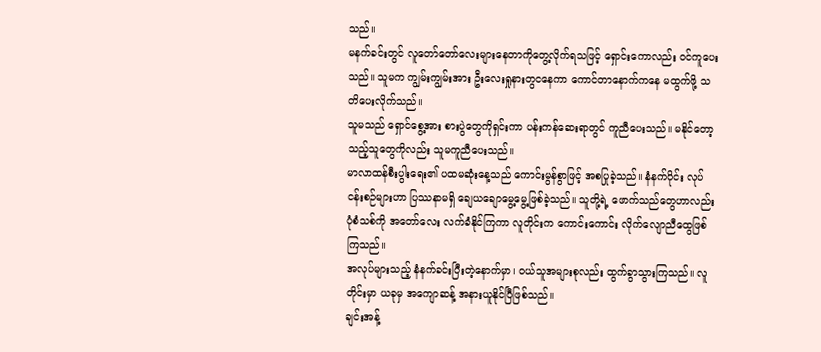သည်။
မနက်ခင်းတွင် လူတော်တော်လေးများနေတာကိုတွေ့လိုက်ရသဖြင့် ရှောင်းကောလည်း ဝင်ကူပေးသည်။ သူမက ကျွမ်းကျွမ်းအား ဦးလေးရှုနားတွငနေကာ ကောင်တာနောက်ကနေ မထွက်ဖို့ သတိပေးလိုက်သည်။
သူမသည် ရှောင်စွေ့အား စားပွဲတွေကိုရှင်းကာ ပန်းကန်ဆေးရာတွင် ကူညီပေးသည်။ မနိုင်တော့သည့်သူတွေကိုလည်း သူမကူညီပေးသည်။
မာလာထန်စီးပွါးရေး၏ ပထမဆုံးနေ့သည် ကောင်းမွန်စွာဖြင့် အစပြုခဲ့သည်။ နံနက်ပိုင်း လုပ်ငန်းစဉ်များဟာ ပြဿနာမရှိ ချေယချောမွေ့မွေ့ဖြစ်ခဲ့သည်။ သူတို့ရဲ့ ဖောက်သည်တွေဟာလည်း ပုံစံသစ်ကို အတော်လေး လက်ခံနိုင်ကြကာ လူတိုင်းက ကောင်းကောင်း လိုက်လျောညီထွေဖြစ်ကြသည်။
အလုပ်များသည့် နံနက်ခင်းပြီးတဲ့နောက်မှာ၊ ဝယ်သူအများစုလည်း ထွက်ခွာသွားကြသည်။ လူတိုင်းမှာ ယခုမှ အကျောဆန့် အနားယူနိုင်ပြီဖြစ်သည်။
ချင်းအန့်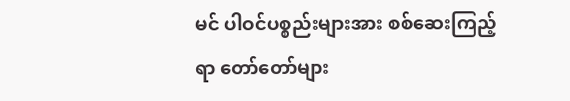မင် ပါဝင်ပစ္စည်းများအား စစ်ဆေးကြည့်ရာ တော်တော်များ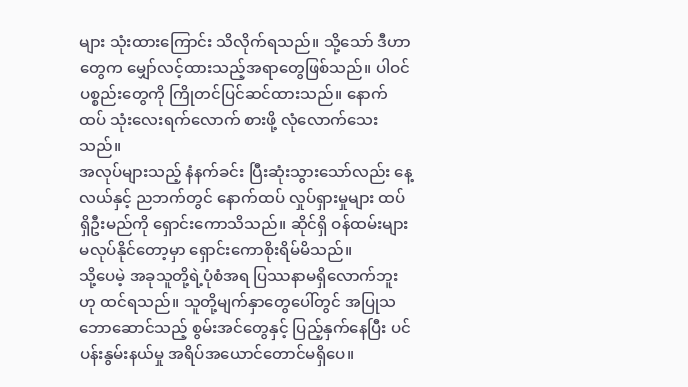များ သုံးထားကြောင်း သိလိုက်ရသည်။ သို့သော် ဒီဟာတွေက မျှော်လင့်ထားသည့်အရာတွေဖြစ်သည်။ ပါဝင်ပစ္စည်းတွေကို ကြိုတင်ပြင်ဆင်ထားသည်။ နောက်ထပ် သုံးလေးရက်လောက် စားဖို့ လုံလောက်သေးသည်။
အလုပ်များသည့် နံနက်ခင်း ပြီးဆုံးသွားသော်လည်း နေ့လယ်နှင့် ညဘက်တွင် နောက်ထပ် လှုပ်ရှားမှုများ ထပ်ရှိဦးမည်ကို ရှောင်းကောသိသည်။ ဆိုင်ရှိ ဝန်ထမ်းများ မလုပ်နိုင်တော့မှာ ရှောင်းကောစိုးရိမ်မိသည်။
သို့ပေမဲ့ အခုသူတို့ရဲ့ပုံစံအရ ပြဿနာမရှိလောက်ဘူးဟု ထင်ရသည်။ သူတို့မျက်နှာတွေပေါ်တွင် အပြုသဘောဆောင်သည့် စွမ်းအင်တွေနှင့် ပြည့်နှက်နေပြီး ပင်ပန်းနွမ်းနယ်မှု အရိပ်အယောင်တောင်မရှိပေ။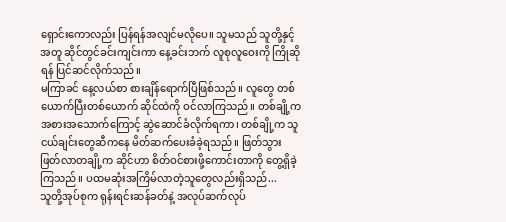ရှောင်းကောလည်း ပြန်ရန်အလျင်မလိုပေ။ သူမသည် သူတို့နှင့်အတူ ဆိုင်တွင်ခင်းကျင်းကာ နေ့ခင်းဘက် လူစုလူဝေးကို ကြိုဆိုရန် ပြင်ဆင်လိုက်သည်။
မကြာခင် နေ့လယ်စာ စားချိန်ရောက်ပြီဖြစ်သည်။ လူတွေ တစ်ယောက်ပြီးတစ်ယောက် ဆိုင်ထဲကို ဝင်လာကြသည်။ တစ်ချို့က အစားအသောက်ကြောင့် ဆွဲဆောင်ခံလိုက်ရကာ၊ တစ်ချို့က သူငယ်ချင်းတွေဆီကနေ မိတ်ဆက်ပေးခံခဲ့ရသည်။ ဖြတ်သွားဖြတ်လာတချို့က ဆိုင်ဟာ စိတ်ဝင်စားဖို့ကောင်းတာကို တွေ့ရှိခဲ့ကြသည်။ ပထမဆုံးအကြိမ်လာတဲ့သူတွေလည်းရှိသည်...
သူတို့အုပ်စုက ရုန်းရင်းဆန်ခတ်နဲ့ အလုပ်ဆက်လုပ်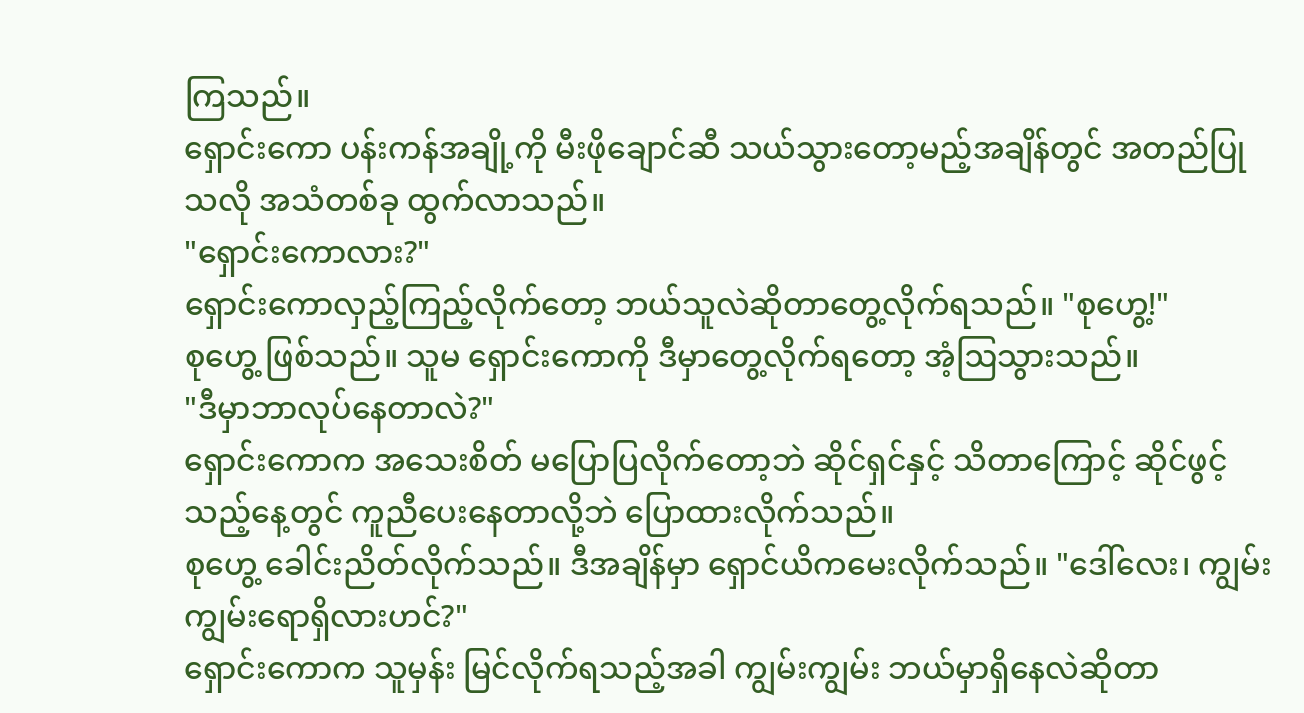ကြသည်။
ရှောင်းကော ပန်းကန်အချို့ကို မီးဖိုချောင်ဆီ သယ်သွားတော့မည့်အချိန်တွင် အတည်ပြုသလို အသံတစ်ခု ထွက်လာသည်။
"ရှောင်းကောလား?"
ရှောင်းကောလှည့်ကြည့်လိုက်တော့ ဘယ်သူလဲဆိုတာတွေ့လိုက်ရသည်။ "စုဟွေ့!"
စုဟွေ့ ဖြစ်သည်။ သူမ ရှောင်းကောကို ဒီမှာတွေ့လိုက်ရတော့ အံ့ဩသွားသည်။
"ဒီမှာဘာလုပ်နေတာလဲ?"
ရှောင်းကောက အသေးစိတ် မပြောပြလိုက်တော့ဘဲ ဆိုင်ရှင်နှင့် သိတာကြောင့် ဆိုင်ဖွင့်သည့်နေ့တွင် ကူညီပေးနေတာလို့ဘဲ ပြောထားလိုက်သည်။
စုဟွေ့ ခေါင်းညိတ်လိုက်သည်။ ဒီအချိန်မှာ ရှောင်ယိကမေးလိုက်သည်။ "ဒေါ်လေး၊ ကျွမ်းကျွမ်းရောရှိလားဟင်?"
ရှောင်းကောက သူမှန်း မြင်လိုက်ရသည့်အခါ ကျွမ်းကျွမ်း ဘယ်မှာရှိနေလဲဆိုတာ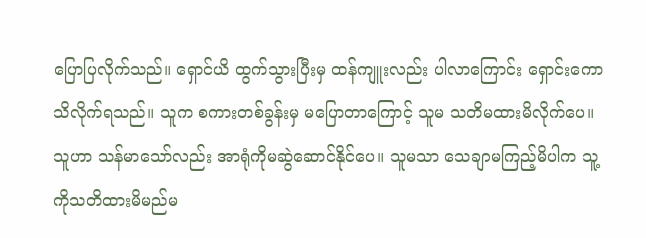ပြောပြလိုက်သည်။ ရှောင်ယိ ထွက်သွားပြီးမှ ထန်ကျူးလည်း ပါလာကြောင်း ရှောင်းကော သိလိုက်ရသည်။ သူက စကားတစ်ခွန်းမှ မပြောတာကြောင့် သူမ သတိမထားမိလိုက်ပေ။ သူဟာ သန်မာသော်လည်း အာရုံကိုမဆွဲဆောင်နိုင်ပေ။ သူမသာ သေချာမကြည့်မိပါက သူ့ကိုသတိထားမိမည်မ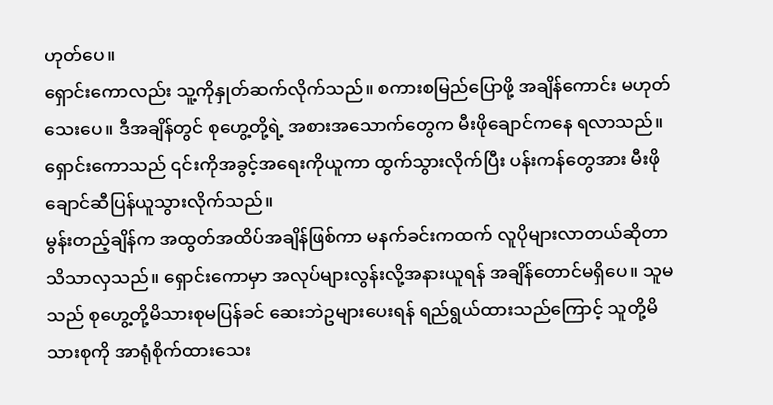ဟုတ်ပေ။
ရှောင်းကောလည်း သူ့ကိုနှုတ်ဆက်လိုက်သည်။ စကားစမြည်ပြောဖို့ အချိန်ကောင်း မဟုတ်သေးပေ။ ဒီအချိန်တွင် စုဟွေ့တို့ရဲ့ အစားအသောက်တွေက မီးဖိုချောင်ကနေ ရလာသည်။ ရှောင်းကောသည် ၎င်းကိုအခွင့်အရေးကိုယူကာ ထွက်သွားလိုက်ပြီး ပန်းကန်တွေအား မီးဖိုချောင်ဆီပြန်ယူသွားလိုက်သည်။
မွန်းတည့်ချိန်က အထွတ်အထိပ်အချိန်ဖြစ်ကာ မနက်ခင်းကထက် လူပိုများလာတယ်ဆိုတာ သိသာလှသည်။ ရှောင်းကောမှာ အလုပ်များလွန်းလို့အနားယူရန် အချိန်တောင်မရှိပေ။ သူမသည် စုဟွေ့တို့မိသားစုမပြန်ခင် ဆေးဘဲဥများပေးရန် ရည်ရွယ်ထားသည်ကြောင့် သူတို့မိသားစုကို အာရုံစိုက်ထားသေး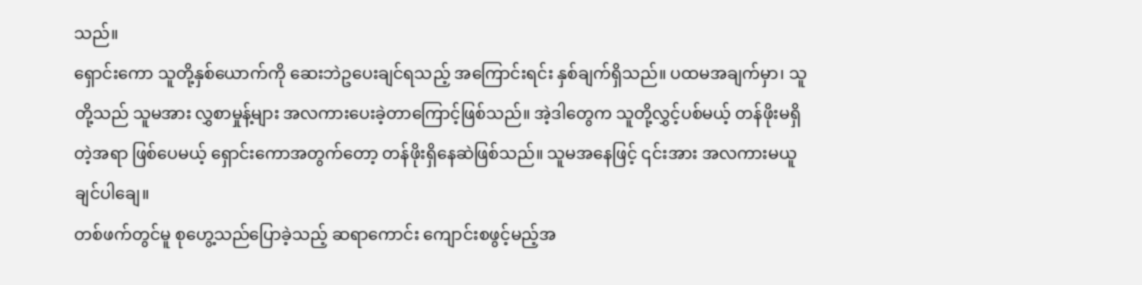သည်။
ရှောင်းကော သူတို့နှစ်ယောက်ကို ဆေးဘဲဥပေးချင်ရသည့် အကြောင်းရင်း နှစ်ချက်ရှိသည်။ ပထမအချက်မှာ၊ သူတို့သည် သူမအား လွှစာမှုန့်များ အလကားပေးခဲ့တာကြောင့်ဖြစ်သည်။ အဲ့ဒါတွေက သူတို့လွှင့်ပစ်မယ့် တန်ဖိုးမရှိတဲ့အရာ ဖြစ်ပေမယ့် ရှောင်းကောအတွက်တော့ တန်ဖိုးရှိနေဆဲဖြစ်သည်။ သူမအနေဖြင့် ၎င်းအား အလကားမယူချင်ပါချေ။
တစ်ဖက်တွင်မူ စုဟွေ့သည်ပြောခဲ့သည့် ဆရာကောင်း ကျောင်းစဖွင့်မည့်အ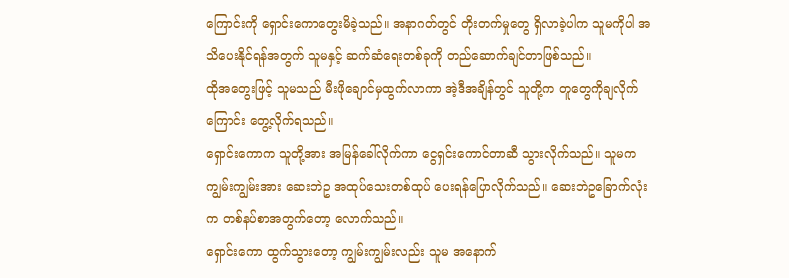ကြောင်းကို ရှောင်းကောတွေးမိခဲ့သည်။ အနာဂတ်တွင် တိုးတက်မှုတွေ ရှိလာခဲ့ပါက သူမကိုပါ အသိပေးနိုင်ရန်အတွက် သူမနှင့် ဆက်ဆံရေးတစ်ခုကို တည်ဆောက်ချင်တာဖြစ်သည်။
ထိုအတွေးဖြင့် သူမသည် မီးဖိုချောင်မှထွက်လာကာ အဲ့ဒီအချိန်တွင် သူတို့က တူတွေကိုချလိုက်ကြောင်း တွေ့လိုက်ရသည်။
ရှောင်းကောက သူတို့အား အမြန်ခေါ်လိုက်ကာ ငွေရှင်းကောင်တာဆီ သွားလိုက်သည်။ သူမက ကျွမ်းကျွမ်းအား ဆေးဘဲဥ အထုပ်သေးတစ်ထုပ် ပေးရန်ပြောလိုက်သည်။ ဆေးဘဲဥခြောက်လုံးက တစ်နပ်စာအတွက်တော့ လောက်သည်။
ရှောင်းကော ထွက်သွားတော့ ကျွမ်းကျွမ်းလည်း သူမ အနောက်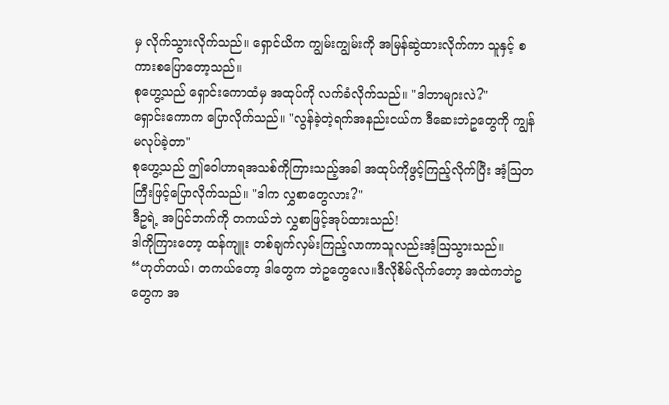မှ လိုက်သွားလိုက်သည်။ ရှောင်ယိက ကျွမ်းကျွမ်းကို အမြန်ဆွဲထားလိုက်ကာ သူနှင့် စကားစပြောတော့သည်။
စုဟွေ့သည် ရှောင်းကောထံမှ အထုပ်ကို လက်ခံလိုက်သည်။ "ဒါဘာများလဲ?"
ရှောင်းကောက ပြောလိုက်သည်။ "လွန်ခဲ့တဲ့ရက်အနည်းငယ်က ဒီဆေးဘဲဥတွေကို ကျွန်မလုပ်ခဲ့တာ"
စုဟွေ့သည် ဤဝေါဟာရအသစ်ကိုကြားသည့်အခါ အထုပ်ကိုဖွင့်ကြည့်လိုက်ပြီး အံ့ဩတကြီးဖြင့်ပြောလိုက်သည်။ "ဒါက လွှစာတွေလား?"
ဒီဥရဲ့ အပြင်ဘက်ကို တကယ်ဘဲ လွှစာဖြင့်အုပ်ထားသည်!
ဒါကိုကြားတော့ ထန်ကျူး တစ်ချက်လှမ်းကြည့်လာကာသူလည်းအံ့ဩသွားသည်။
“ဟုတ်တယ်၊ တကယ်တော့ ဒါတွေက ဘဲဥတွေလေ။ဒီလိုစိမ်လိုက်တော့ အထဲကဘဲဥတွေက အ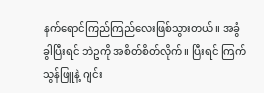နက်ရောင်ကြည်ကြည်လေးဖြစ်သွားတယ်။ အခွံခွါပြီးရင် ဘဲဥကို အစိတ်စိတ်လိုက်။ ပြီးရင် ကြက်သွန်ဖြူနဲ့ ဂျင်း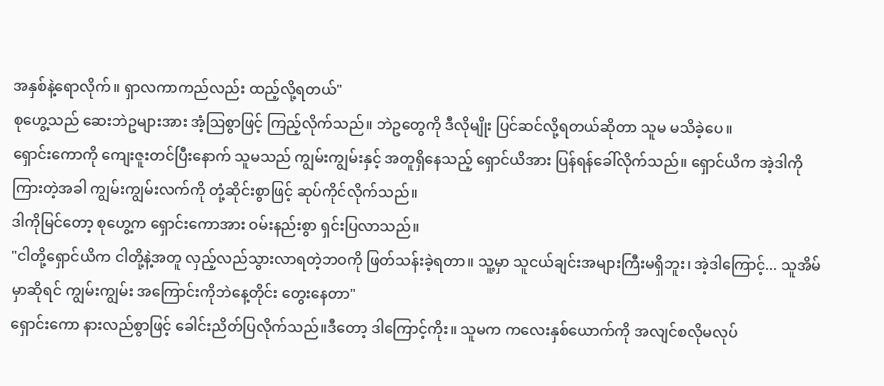အနှစ်နဲ့ရောလိုက်။ ရှာလကာကည်လည်း ထည့်လို့ရတယ်"
စုဟွေ့သည် ဆေးဘဲဥများအား အံ့ဩစွာဖြင့် ကြည့်လိုက်သည်။ ဘဲဥတွေကို ဒီလိုမျိုး ပြင်ဆင်လို့ရတယ်ဆိုတာ သူမ မသိခဲ့ပေ။
ရှောင်းကောကို ကျေးဇူးတင်ပြီးနောက် သူမသည် ကျွမ်းကျွမ်းနှင့် အတူရှိနေသည့် ရှောင်ယိအား ပြန်ရန်ခေါ်လိုက်သည်။ ရှောင်ယိက အဲ့ဒါကိုကြားတဲ့အခါ ကျွမ်းကျွမ်းလက်ကို တုံ့ဆိုင်းစွာဖြင့် ဆုပ်ကိုင်လိုက်သည်။
ဒါကိုမြင်တော့ စုဟွေ့က ရှောင်းကောအား ဝမ်းနည်းစွာ ရှင်းပြလာသည်။
"ငါတို့ရှောင်ယိက ငါတို့နဲ့အတူ လှည့်လည်သွားလာရတဲ့ဘဝကို ဖြတ်သန်းခဲ့ရတာ။ သူ့မှာ သူငယ်ချင်းအများကြီးမရှိဘူး၊ အဲ့ဒါကြောင့်... သူအိမ်မှာဆိုရင် ကျွမ်းကျွမ်း အကြောင်းကိုဘဲနေ့တိုင်း တွေးနေတာ"
ရှောင်းကော နားလည်စွာဖြင့် ခေါင်းညိတ်ပြလိုက်သည်။ဒီတော့ ဒါကြောင့်ကိုး။ သူမက ကလေးနှစ်ယောက်ကို အလျင်စလိုမလုပ်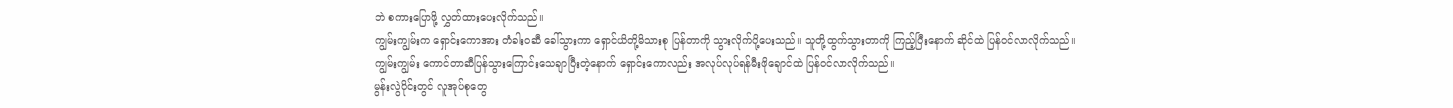ဘဲ စကားပြောဖို့ လွှတ်ထားပေးလိုက်သည်။
ကျွမ်းကျွမ်းက ရှောင်းကောအား တံခါးဝဆီ ခေါ်သွားကာ ရှောင်ယိတို့မိသားစု ပြန်တာကို သွားလိုက်ပို့ပေးသည်။ သူတို့ထွက်သွားတာကို ကြည့်ပြီးနောက် ဆိုင်ထဲ ပြန်ဝင်လာလိုက်သည်။
ကျွမ်းကျွမ်း ကောင်တာဆီပြန်သွားကြောင်းသေချာပြီးတဲ့နောက် ရှောင်းကောလည်း အလုပ်လုပ်ရန်မီးဖိုချောင်ထဲ ပြန်ဝင်လာလိုက်သည်။
မွန်းလွဲပိုင်းတွင် လူအုပ်စုတွေ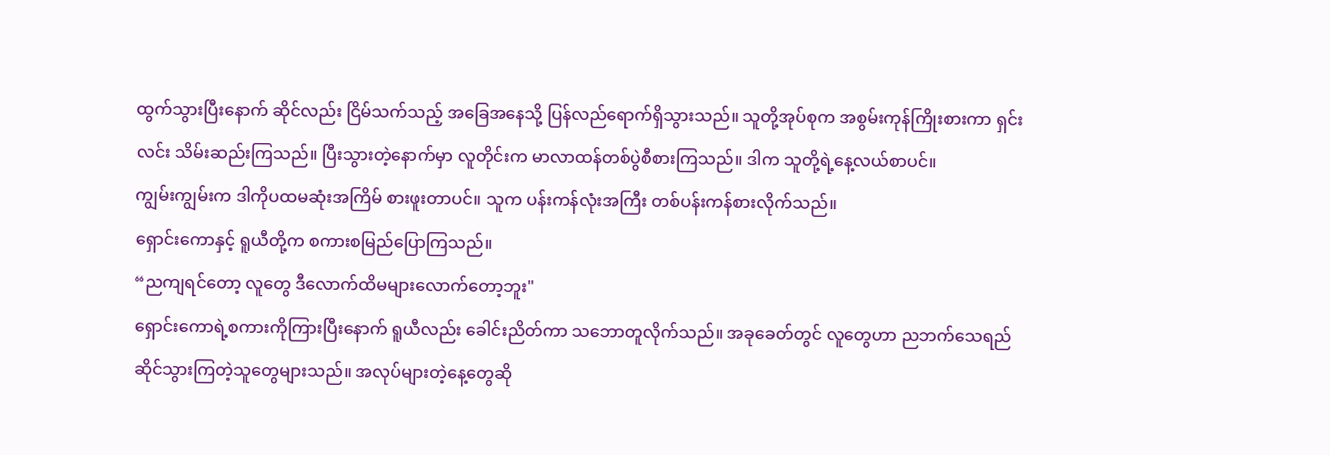ထွက်သွားပြီးနောက် ဆိုင်လည်း ငြိမ်သက်သည့် အခြေအနေသို့ ပြန်လည်ရောက်ရှိသွားသည်။ သူတို့အုပ်စုက အစွမ်းကုန်ကြိုးစားကာ ရှင်းလင်း သိမ်းဆည်းကြသည်။ ပြီးသွားတဲ့နောက်မှာ လူတိုင်းက မာလာထန်တစ်ပွဲစီစားကြသည်။ ဒါက သူတို့ရဲ့နေ့လယ်စာပင်။
ကျွမ်းကျွမ်းက ဒါကိုပထမဆုံးအကြိမ် စားဖူးတာပင်။ သူက ပန်းကန်လုံးအကြီး တစ်ပန်းကန်စားလိုက်သည်။
ရှောင်းကောနှင့် ရူယီတို့က စကားစမြည်ပြောကြသည်။
“ညကျရင်တော့ လူတွေ ဒီလောက်ထိမများလောက်တော့ဘူး"
ရှောင်းကောရဲ့စကားကိုကြားပြီးနောက် ရူယီလည်း ခေါင်းညိတ်ကာ သဘောတူလိုက်သည်။ အခုခေတ်တွင် လူတွေဟာ ညဘက်သေရည်ဆိုင်သွားကြတဲ့သူတွေများသည်။ အလုပ်များတဲ့နေ့တွေဆို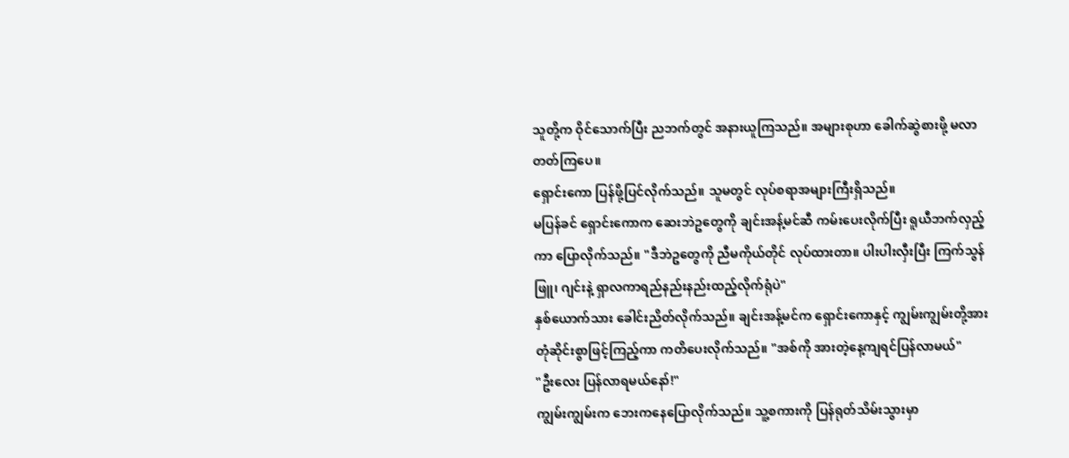သူတို့က ဝိုင်သောက်ပြီး ညဘက်တွင် အနားယူကြသည်။ အများစုဟာ ခေါက်ဆွဲစားဖို့ မလာတတ်ကြပေ။
ရှောင်းကော ပြန်ဖို့ပြင်လိုက်သည်။ သူမတွင် လုပ်စရာအများကြီးရှိသည်။
မပြန်ခင် ရှောင်းကောက ဆေးဘဲဥတွေကို ချင်းအန့်မင်ဆီ ကမ်းပေးလိုက်ပြီး ရူယီဘက်လှည့်ကာ ပြောလိုက်သည်။ "ဒီဘဲဥတွေကို ညီမကိုယ်တိုင် လုပ်ထားတာ။ ပါးပါးလှီးပြီး ကြက်သွန်ဖြူ၊ ဂျင်းနဲ့ ရှာလကာရည်နည်းနည်းထည့်လိုက်ရုံပဲ"
နှစ်ယောက်သား ခေါင်းညိတ်လိုက်သည်။ ချင်းအန့်မင်က ရှောင်းကောနှင့် ကျွမ်းကျွမ်းတို့အား တုံဆိုင်းစွာဖြင့်ကြည့်ကာ ကတိပေးလိုက်သည်။ "အစ်ကို အားတဲ့နေ့ကျရင်ပြန်လာမယ်"
"ဦးလေး ပြန်လာရမယ်နော်!"
ကျွမ်းကျွမ်းက ဘေးကနေပြောလိုက်သည်။ သူ့စကားကို ပြန်ရုတ်သိမ်းသွားမှာ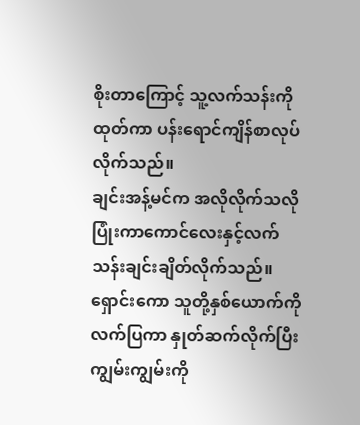စိုးတာကြောင့် သူ့လက်သန်းကိုထုတ်ကာ ပန်းရောင်ကျိန်စာလုပ်လိုက်သည်။
ချင်းအန့်မင်က အလိုလိုက်သလို ပြုံးကာကောင်လေးနှင့်လက်သန်းချင်းချိတ်လိုက်သည်။
ရှောင်းကော သူတို့နှစ်ယောက်ကို လက်ပြကာ နှုတ်ဆက်လိုက်ပြီး ကျွမ်းကျွမ်းကို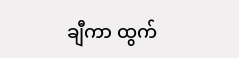ချီကာ ထွက်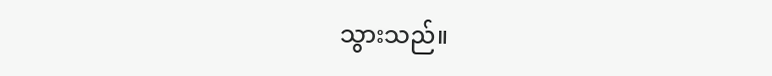သွားသည်။